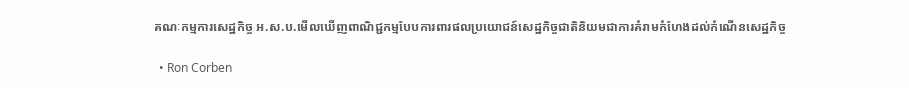គណៈកម្មការសេដ្ឋកិច្ច អ.ស.ប.មើលឃើញពាណិជ្ជកម្មបែបការពារផលប្រយោជន៍សេដ្ឋកិច្ចជាតិនិយមជាការគំរាមកំហែងដល់កំណើនសេដ្ឋកិច្ច

  • Ron Corben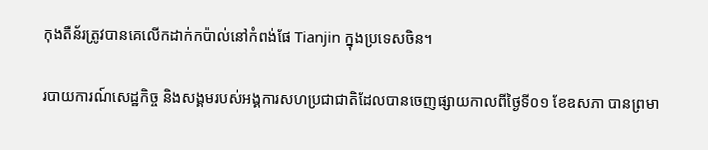កុងតឺន័រត្រូវបានគេលើកដាក់កប៉ាល់នៅកំពង់ផែ Tianjin ក្នុងប្រទេសចិន។

របាយការណ៍សេដ្ឋកិច្ច និងសង្គមរបស់អង្គការសហប្រជាជាតិដែលបានចេញផ្សាយកាលពីថ្ងៃទី០១ ខែឧសភា បានព្រមា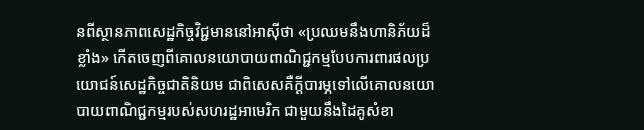នពីស្ថានភាពសេដ្ឋកិច្ចវិជ្ជមាននៅអាស៊ីថា «ប្រឈមនឹងហានិភ័យដ៏ខ្លាំង» កើតចេញពីគោលនយោបាយពាណិជ្ជកម្មបែបការពារផលប្រយោជន៍សេដ្ឋកិច្ចជាតិនិយម ជាពិសេសគឺក្តីបារម្ភទៅលើគោលនយោបាយពាណិជ្ជកម្មរបស់សហរដ្ឋអាមេរិក ជាមួយនឹងដៃគូសំខា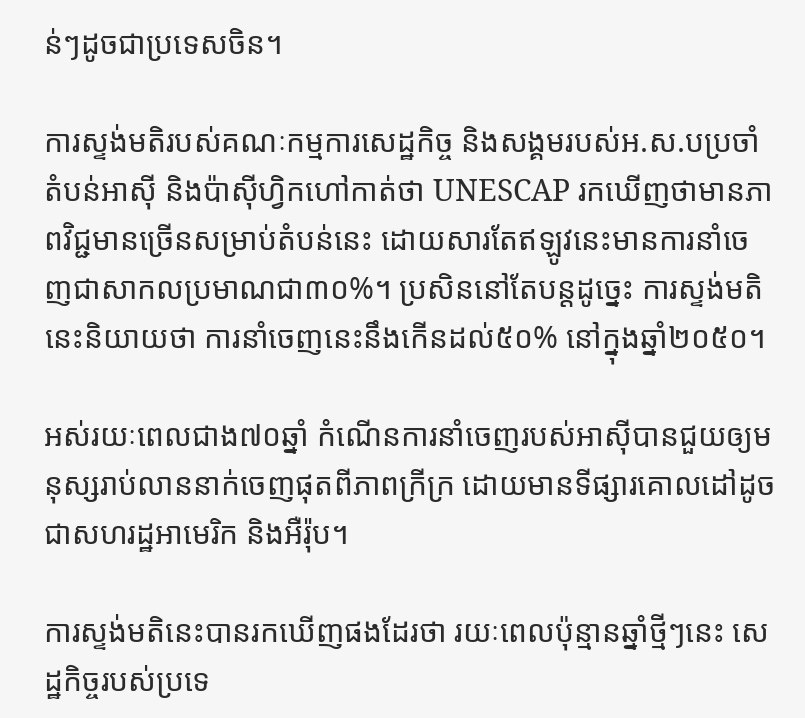ន់ៗដូចជាប្រទេសចិន។

ការស្ទង់មតិរបស់គណៈកម្មការសេដ្ឋកិច្ច និងសង្គមរបស់អ.ស.បប្រចាំតំបន់អាស៊ី និងប៉ាស៊ីហ្វិកហៅកាត់ថា UNESCAP រកឃើញថាមានភាពវិជ្ជមានច្រើនសម្រាប់តំបន់នេះ ដោយសារតែឥឡូវនេះមានការនាំចេញជាសាកលប្រមាណជា៣០%។ ប្រសិននៅតែបន្តដូច្នេះ ការស្ទង់មតិនេះនិយាយថា ការនាំចេញនេះនឹងកើនដល់៥០% នៅក្នុងឆ្នាំ២០៥០។

អស់រយៈពេលជាង៧០ឆ្នាំ កំណើនការនាំចេញរបស់អាស៊ីបានជួយឲ្យមនុស្សរាប់លាននាក់ចេញផុតពីភាពក្រីក្រ ដោយមានទីផ្សារគោលដៅដូចជាសហរដ្ឋអាមេរិក និងអឺរ៉ុប។

ការស្ទង់មតិនេះបានរកឃើញផងដែរថា រយៈពេលប៉ុន្មានឆ្នាំថ្មីៗនេះ សេដ្ឋកិច្ចរបស់ប្រទេ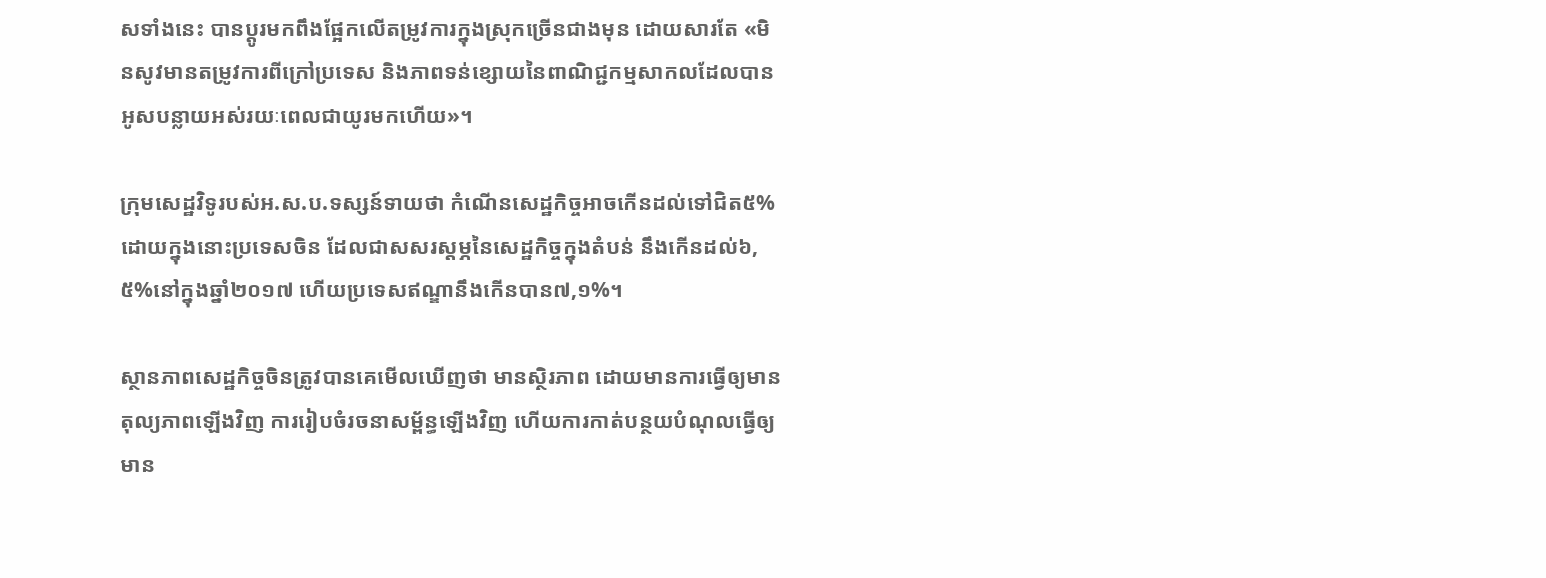សទាំងនេះ បានប្តូរមកពឹងផ្អែកលើតម្រូវការក្នុងស្រុកច្រើនជាងមុន ដោយសារតែ «មិនសូវមានតម្រូវការពីក្រៅប្រទេស និងភាពទន់ខ្សោយនៃពាណិជ្ជកម្មសាកលដែលបានអូសបន្លាយអស់រយៈពេលជាយូរមកហើយ»។

ក្រុមសេដ្ឋវិទូរបស់អ.ស.ប.ទស្សន៍ទាយថា កំណើនសេដ្ឋកិច្ចអាចកើនដល់ទៅជិត៥% ដោយក្នុងនោះប្រទេសចិន ដែលជាសសរស្តម្ភនៃសេដ្ឋកិច្ចក្នុងតំបន់ នឹងកើនដល់៦,៥%នៅក្នុងឆ្នាំ២០១៧ ហើយប្រទេសឥណ្ឌានឹងកើនបាន៧,១%។

ស្ថានភាពសេដ្ឋកិច្ចចិនត្រូវបានគេមើលឃើញថា មានស្ថិរភាព ដោយមានការធ្វើឲ្យមានតុល្យភាពឡើងវិញ ការរៀបចំរចនាសម្ព័ន្ធឡើងវិញ ហើយការកាត់បន្ថយបំណុលធ្វើឲ្យមាន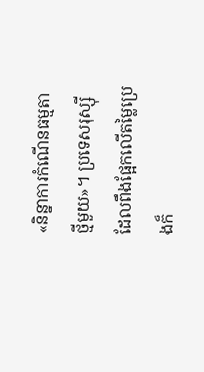«និន្នាការកំណើនធម្មតាថ្មីមួយ»។ ប្រទេសរុស្ស៊ីដែលពឹងផ្អែកលើតម្លៃប្រេងក៏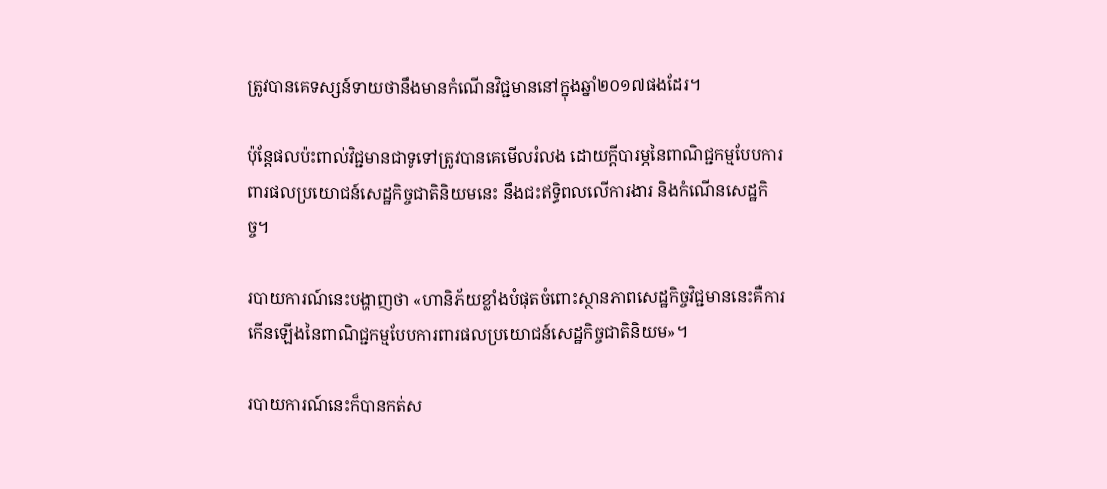ត្រូវបានគេទស្សន៍ទាយថានឹងមានកំណើនវិជ្ជមាននៅក្នុងឆ្នាំ២០១៧ផងដែរ។

ប៉ុន្តែផលប៉ះពាល់វិជ្ជមានជាទូទៅត្រូវបានគេមើលរំលង ដោយក្តីបារម្ភនៃពាណិជ្ជកម្មបែបការពារផលប្រយោជន៍សេដ្ឋកិច្ចជាតិនិយមនេះ នឹងជះឥទ្ធិពលលើការងារ និងកំណើនសេដ្ឋកិច្ច។

របាយការណ៍នេះបង្ហាញថា «ហានិភ័យខ្លាំងបំផុតចំពោះស្ថានភាពសេដ្ឋកិច្ចវិជ្ជមាននេះគឺការកើនឡើងនៃពាណិជ្ជកម្មបែបការពារផលប្រយោជន៍សេដ្ឋកិច្ចជាតិនិយម»។

របាយការណ៍នេះក៏បានកត់ស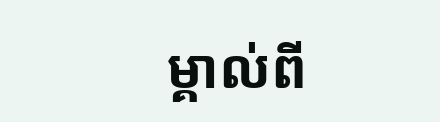ម្គាល់ពី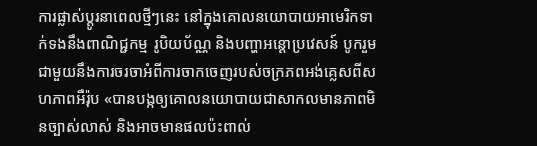ការផ្លាស់ប្តូរនាពេលថ្មីៗនេះ នៅក្នុងគោលនយោបាយអាមេរិកទាក់ទងនឹងពាណិជ្ជកម្ម រូបិយប័ណ្ណ និងបញ្ហាអន្តោប្រវេសន៍ បូករួមជាមួយនឹងការចរចាអំពីការចាកចេញរបស់ចក្រភពអង់គ្លេសពីសហភាពអឺរ៉ុប «បានបង្កឲ្យគោលនយោបាយជាសាកលមានភាពមិនច្បាស់លាស់ និងអាចមានផលប៉ះពាល់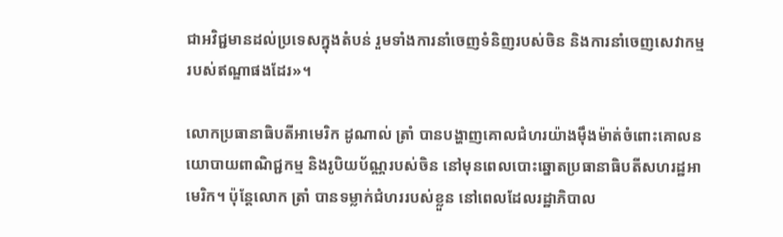ជាអវិជ្ជមានដល់ប្រទេសក្នុងតំបន់ រួមទាំងការនាំចេញទំនិញរបស់ចិន និងការនាំចេញសេវាកម្មរបស់ឥណ្ឌាផងដែរ»។

លោកប្រធានាធិបតីអាមេរិក ដូណាល់ ត្រាំ បានបង្ហាញគោលជំហរយ៉ាងម៉ឹងម៉ាត់ចំពោះគោលនយោបាយពាណិជ្ជកម្ម និងរូបិយប័ណ្ណរបស់ចិន នៅមុនពេលបោះឆ្នោតប្រធានាធិបតីសហរដ្ឋអាមេរិក។ ប៉ុន្តែលោក ត្រាំ បានទម្លាក់ជំហររបស់ខ្លួន នៅពេលដែលរដ្ឋាភិបាល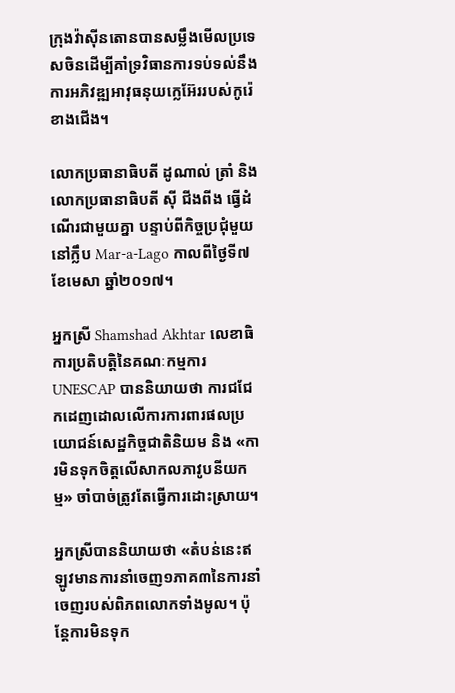ក្រុងវ៉ាស៊ីនតោនបានសម្លឹងមើលប្រទេសចិនដើម្បីគាំទ្រវិធានការទប់ទល់នឹងការអភិវឌ្ឍអាវុធនុយក្លេអ៊ែររបស់កូរ៉េខាងជើង។

លោកប្រធានាធិបតី ដូណាល់ ត្រាំ និងលោកប្រធានាធិបតី ស៊ី ជីងពីង ធ្វើដំណើរជាមួយគ្នា បន្ទាប់ពីកិច្ចប្រជុំមួយនៅក្លឹប Mar-a-Lago កាលពីថ្ងៃទី៧ ខែមេសា ឆ្នាំ២០១៧។

អ្នកស្រី Shamshad Akhtar លេខាធិការប្រតិបត្តិនៃគណៈកម្មការ UNESCAP បាននិយាយថា ការជជែកដេញដោលលើការការពារផលប្រយោជន៍សេដ្ឋកិច្ចជាតិនិយម និង «ការមិនទុកចិត្តលើសាកលភាវូបនីយកម្ម» ចាំបាច់ត្រូវតែធ្វើការដោះស្រាយ។

អ្នកស្រីបាននិយាយថា «តំបន់នេះឥឡូវមានការនាំចេញ១ភាគ៣នៃការនាំចេញរបស់ពិភពលោកទាំងមូល។ ប៉ុន្តែការមិនទុក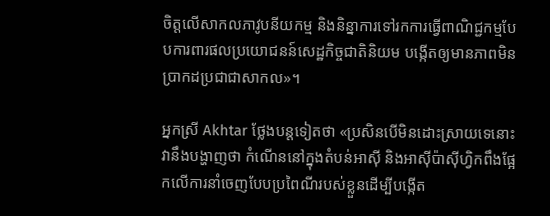ចិត្តលើសាកលភាវូបនីយកម្ម និងនិន្នាការទៅរកការធ្វើពាណិជ្ជកម្មបែបការពារផលប្រយោជនន៍សេដ្ឋកិច្ចជាតិនិយម បង្កើតឲ្យមានភាពមិនប្រាកដប្រជាជាសាកល»។

អ្នកស្រី Akhtar ថ្លែងបន្តទៀតថា «ប្រសិនបើមិនដោះស្រាយទេនោះ វានឹងបង្ហាញថា កំណើននៅក្នុងតំបន់អាស៊ី និងអាស៊ីប៉ាស៊ីហ្វិកពឹងផ្អែកលើការនាំចេញបែបប្រពៃណីរបស់ខ្លួនដើម្បីបង្កើត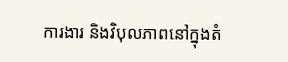ការងារ និងវិបុលភាពនៅក្នុងតំ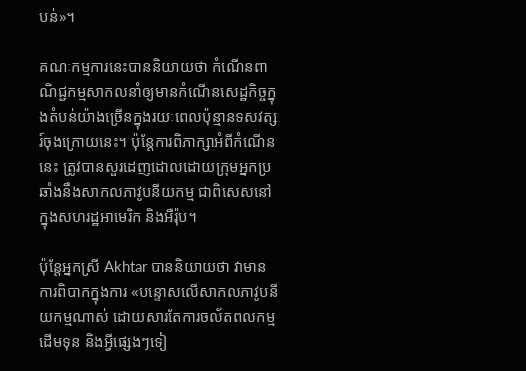បន់»។

គណៈកម្មការនេះបាននិយាយថា កំណើនពាណិជ្ជកម្មសាកលនាំឲ្យមានកំណើនសេដ្ឋកិច្ចក្នុងតំបន់យ៉ាងច្រើនក្នុងរយៈពេលប៉ុន្មានទសវត្សរ៍ចុងក្រោយនេះ។ ប៉ុន្តែការពិភាក្សាអំពីកំណើននេះ ត្រូវបានសួរដេញដោលដោយក្រុមអ្នកប្រឆាំងនឹងសាកលភាវូបនីយកម្ម ជាពិសេសនៅក្នុងសហរដ្ឋអាមេរិក និងអឺរ៉ុប។

ប៉ុន្តែអ្នកស្រី Akhtar បាននិយាយថា វាមានការពិបាកក្នុងការ «បន្ទោសលើសាកលភាវូបនីយកម្មណាស់ ដោយសារតែការចល័តពលកម្ម ដើមទុន និងអ្វីផ្សេងៗទៀ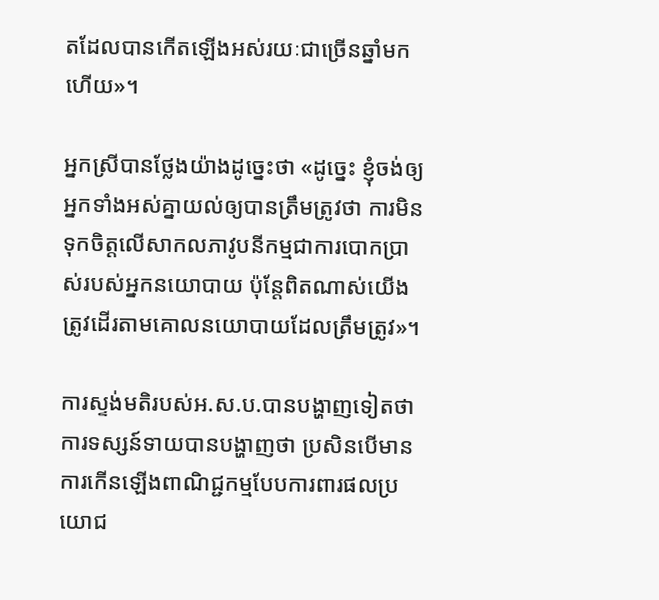តដែលបានកើតឡើងអស់រយៈជាច្រើនឆ្នាំមកហើយ»។

អ្នកស្រីបានថ្លែងយ៉ាងដូច្នេះថា «ដូច្នេះ ខ្ញុំចង់ឲ្យអ្នកទាំងអស់គ្នាយល់ឲ្យបានត្រឹមត្រូវថា ការមិនទុកចិត្តលើសាកលភាវូបនីកម្មជាការបោកប្រាស់របស់អ្នកនយោបាយ ប៉ុន្តែពិតណាស់យើងត្រូវដើរតាមគោលនយោបាយដែលត្រឹមត្រូវ»។

ការស្ទង់មតិរបស់អ.ស.ប.បានបង្ហាញទៀតថា ការទស្សន៍ទាយបានបង្ហាញថា ប្រសិនបើមានការកើនឡើងពាណិជ្ជកម្មបែបការពារផលប្រយោជ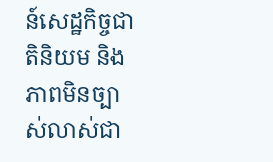ន៍សេដ្ឋកិច្ចជាតិនិយម និងភាពមិនច្បាស់លាស់ជា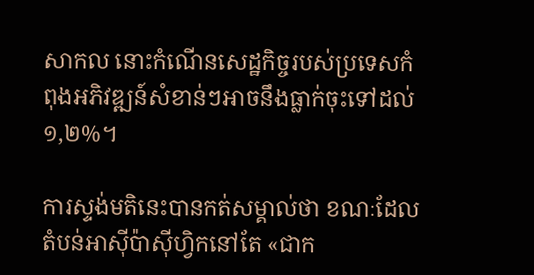សាកល នោះកំណើនសេដ្ឋកិច្ចរបស់ប្រទេសកំពុងអភិវឌ្ឍន៍សំខាន់ៗអាចនឹងធ្លាក់ចុះទៅដល់១,២%។

ការស្ទង់មតិនេះបានកត់សម្គាល់ថា ខណៈដែលតំបន់អាស៊ីប៉ាស៊ីហ្វិកនៅតែ «ជាក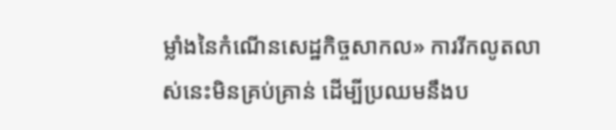ម្លាំងនៃកំណើនសេដ្ឋកិច្ចសាកល» ការរីកលូតលាស់នេះមិនគ្រប់គ្រាន់ ដើម្បីប្រឈមនឹងប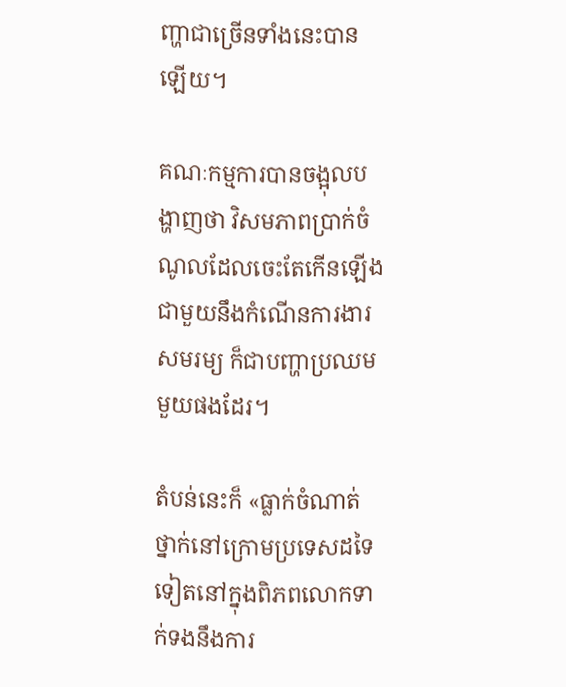ញ្ហាជាច្រើនទាំងនេះបានឡើយ។

គណៈកម្មការបានចង្អុលបង្ហាញថា វិសមភាពប្រាក់ចំណូលដែលចេះតែកើនឡើង ជាមួយនឹងកំណើនការងារសមរម្យ ក៏ជាបញ្ហាប្រឈមមួយផងដែរ។

តំបន់នេះក៏ «ធ្លាក់ចំណាត់ថ្នាក់នៅក្រោមប្រទេសដទៃទៀតនៅក្នុងពិភពលោកទាក់ទងនឹងការ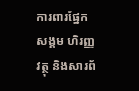ការពារផ្នែកសង្គម ហិរញ្ញវត្ថុ និងសារព័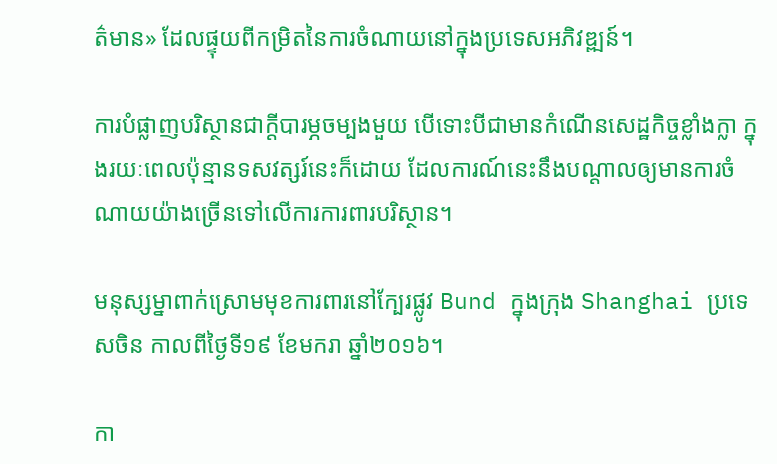ត៌មាន» ដែលផ្ទុយពីកម្រិតនៃការចំណាយនៅក្នុងប្រទេសអភិវឌ្ឍន៍។

ការបំផ្លាញបរិស្ថានជាក្តីបារម្ភចម្បងមួយ បើទោះបីជាមានកំណើនសេដ្ឋកិច្ចខ្លាំងក្លា ក្នុងរយៈពេលប៉ុន្មានទសវត្សរ៍នេះក៏ដោយ ដែលការណ៍នេះនឹងបណ្តាលឲ្យមានការចំណាយយ៉ាងច្រើនទៅលើការការពារបរិស្ថាន។

មនុស្សម្នាពាក់ស្រោមមុខការពារនៅក្បែរផ្លូវ Bund ក្នុងក្រុង Shanghai ប្រទេសចិន កាលពីថ្ងៃទី១៩ ខែមករា ឆ្នាំ២០១៦។

កា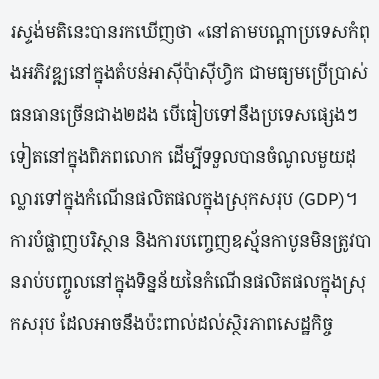រស្ទង់មតិនេះបានរកឃើញថា «នៅតាមបណ្តាប្រទេសកំពុងអភិវឌ្ឍនៅក្នុងតំបន់អាស៊ីប៉ាស៊ីហ្វិក ជាមធ្យមប្រើប្រាស់ធនធានច្រើនជាង២ដង បើធៀបទៅនឹងប្រទេសផ្សេងៗទៀតនៅក្នុងពិភពលោក ដើម្បីទទួលបានចំណូលមួយដុល្លារទៅក្នុងកំណើនផលិតផលក្នុងស្រុកសរុប (GDP)។ ការបំផ្លាញបរិស្ថាន និងការបញ្ចេញឧស្ម័នកាបូនមិនត្រូវបានរាប់បញ្ចូលនៅក្នុងទិន្នន័យនៃកំណើនផលិតផលក្នុងស្រុកសរុប ដែលអាចនឹងប៉ះពាល់ដល់ស្ថិរភាពសេដ្ឋកិច្ច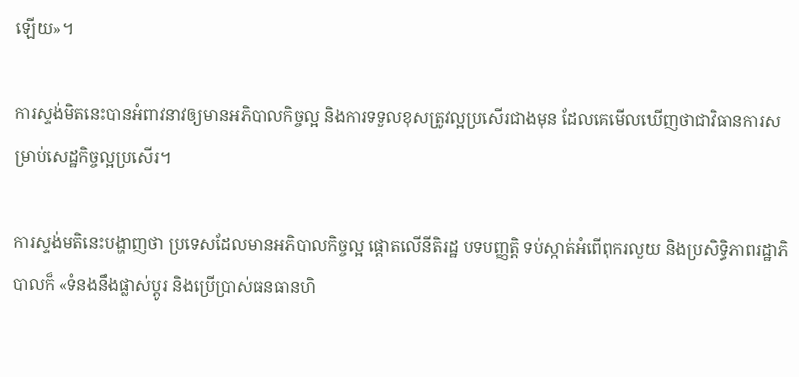ឡើយ»។

ការស្ទង់មិតនេះបានអំពាវនាវឲ្យមានអភិបាលកិច្ចល្អ និងការទទួលខុសត្រូវល្អប្រសើរជាងមុន ដែលគេមើលឃើញថាជាវិធានការសម្រាប់សេដ្ឋកិច្ចល្អប្រសើរ។

ការស្ទង់មតិនេះបង្ហាញថា ប្រទេសដែលមានអភិបាលកិច្ចល្អ ផ្តោតលើនីតិរដ្ឋ បទបញ្ញត្តិ ទប់ស្កាត់អំពើពុករលួយ និងប្រសិទ្ធិភាពរដ្ឋាភិបាលក៏ «ទំនងនឹងផ្លាស់ប្តូរ និងប្រើប្រាស់ធនធានហិ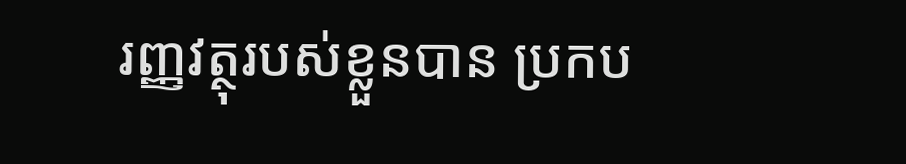រញ្ញវត្ថុរបស់ខ្លួនបាន ប្រកប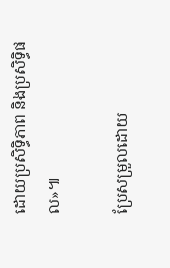ដោយប្រសិទ្ធិភាព និងប្រសិទ្ធិផល»៕

ប្រែសម្រួលដោយ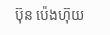ប៊ុន ប៉េងហ៊ុយ